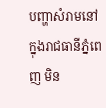បញ្ហាសំរាមនៅក្នុងរាជធានីភ្នំពេញ មិន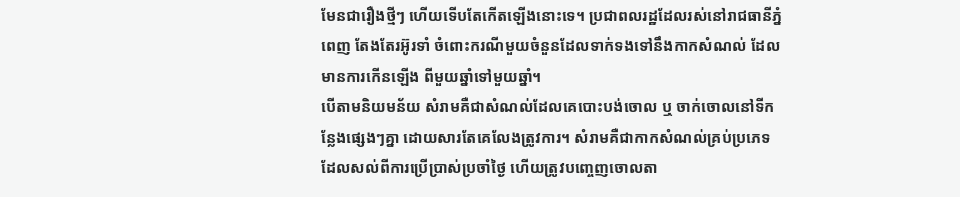មែនជារឿងថ្មីៗ ហើយទើបតែកើតឡើងនោះទេ។ ប្រជាពលរដ្ឋដែលរស់នៅរាជធានីភ្នំពេញ តែងតែរអ៊ូរទាំ ចំពោះករណីមួយចំនួនដែលទាក់ទងទៅនឹងកាកសំណល់ ដែលមានការកើនឡើង ពីមួយឆ្នាំទៅមួយឆ្នាំ។
បើតាមនិយមន័យ សំរាមគឺជាសំណល់ដែលគេបោះបង់ចោល ឬ ចាក់ចោលនៅទីកន្លែងផ្សេងៗគ្នា ដោយសារតែគេលែងត្រូវការ។ សំរាមគឺជាកាកសំណល់គ្រប់ប្រភេទដែលសល់ពីការប្រើប្រាស់ប្រចាំថ្ងៃ ហើយត្រូវបញ្ចេញចោលតា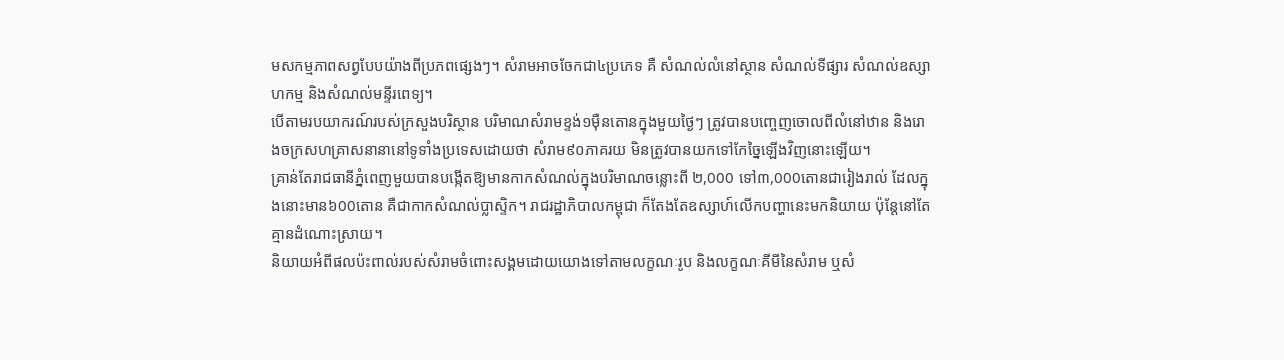មសកម្មភាពសព្វបែបយ៉ាងពីប្រភពផ្សេងៗ។ សំរាមអាចចែកជា៤ប្រភេទ គឺ សំណល់លំនៅស្ថាន សំណល់ទីផ្សារ សំណល់ឧស្សាហកម្ម និងសំណល់មន្ទីរពេទ្យ។
បើតាមរបយាករណ៍របស់ក្រសួងបរិស្ថាន បរិមាណសំរាមខ្ទង់១ម៉ឺនតោនក្នុងមួយថ្ងៃៗ ត្រូវបានបញ្ចេញចោលពីលំនៅឋាន និងរោងចក្រសហគ្រាសនានានៅទូទាំងប្រទេសដោយថា សំរាម៩០ភាគរយ មិនត្រូវបានយកទៅកែច្នៃឡើងវិញនោះឡើយ។
គ្រាន់តែរាជធានីភ្នំពេញមួយបានបង្កើតឱ្យមានកាកសំណល់ក្នុងបរិមាណចន្លោះពី ២,000 ទៅ៣,000តោនជារៀងរាល់ ដែលក្នុងនោះមាន៦00តោន គឺជាកាកសំណល់ប្លាស្ទិក។ រាជរដ្ឋាភិបាលកម្ពុជា ក៏តែងតែឧស្សាហ៍លើកបញ្ហានេះមកនិយាយ ប៉ុន្តែនៅតែគ្មានដំណោះស្រាយ។
និយាយអំពីផលប៉ះពាល់របស់សំរាមចំពោះសង្គមដោយយោងទៅតាមលក្ខណៈរូប និងលក្ខណៈគីមីនៃសំរាម ឬសំ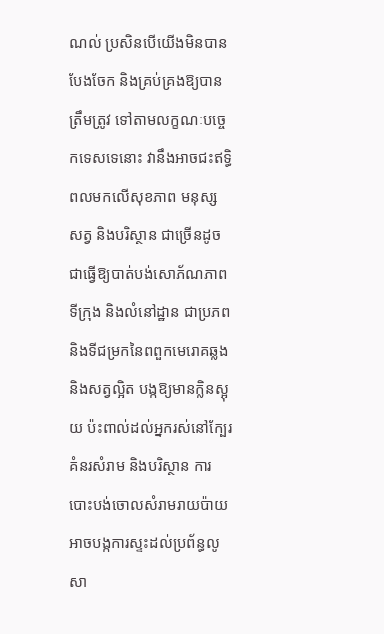ណល់ ប្រសិនបើយើងមិនបានបែងចែក និងគ្រប់គ្រងឱ្យបានត្រឹមត្រូវ ទៅតាមលក្ខណៈបច្ចេកទេសទេនោះ វានឹងអាចជះឥទ្ធិពលមកលើសុខភាព មនុស្ស សត្វ និងបរិស្ថាន ជាច្រើនដូចជាធ្វើឱ្យបាត់បង់សោភ័ណភាពទីក្រុង និងលំនៅដ្ឋាន ជាប្រភព និងទីជម្រកនៃពពួកមេរោគឆ្លង និងសត្វល្អិត បង្កឱ្យមានក្លិនស្អុយ ប៉ះពាល់ដល់អ្នករស់នៅក្បែរគំនរសំរាម និងបរិស្ថាន ការបោះបង់ចោលសំរាមរាយប៉ាយ អាចបង្កការស្ទះដល់ប្រព័ន្ធលូសា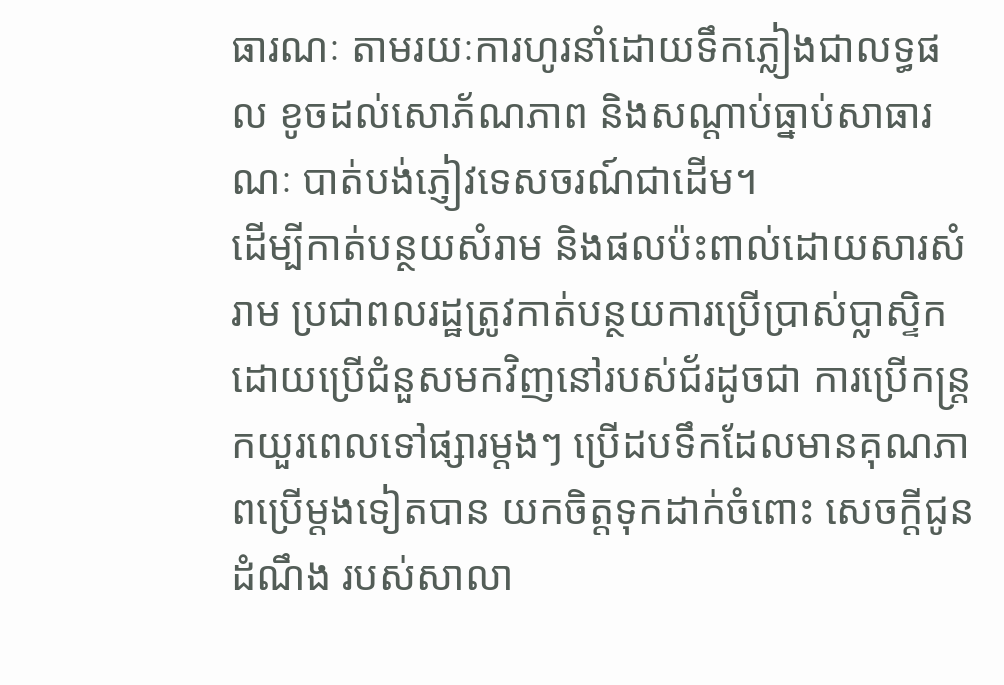ធារណៈ តាមរយៈការហូរនាំដោយទឹកភ្លៀងជាលទ្ធផល ខូចដល់សោភ័ណភាព និងសណ្ដាប់ធ្នាប់សាធារណៈ បាត់បង់ភ្ញៀវទេសចរណ៍ជាដើម។
ដើម្បីកាត់បន្ថយសំរាម និងផលប៉ះពាល់ដោយសារសំរាម ប្រជាពលរដ្ឋត្រូវកាត់បន្ថយការប្រើប្រាស់ប្លាស្ទិក ដោយប្រើជំនួសមកវិញនៅរបស់ជ័រដូចជា ការប្រើកន្ត្រកយួរពេលទៅផ្សារម្តងៗ ប្រើដបទឹកដែលមានគុណភាពប្រើម្តងទៀតបាន យកចិត្តទុកដាក់ចំពោះ សេចក្តីជូនដំណឹង របស់សាលា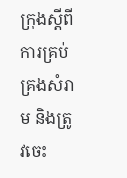ក្រុងស្តីពីការគ្រប់គ្រងសំរាម និងត្រូវចេះ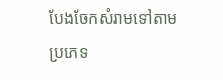បែងចែកសំរាមទៅតាមប្រភេទ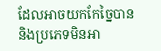ដែលអាចយកកែច្នៃបាន និងប្រភេទមិនអា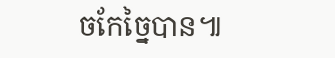ចកែច្នៃបាន៕